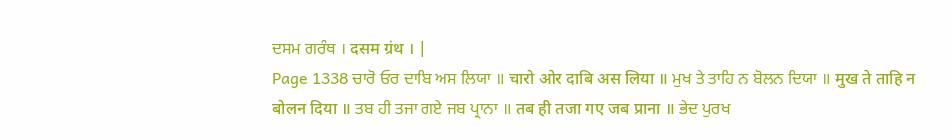ਦਸਮ ਗਰੰਥ । दसम ग्रंथ । |
Page 1338 ਚਾਰੋ ਓਰ ਦਾਬਿ ਅਸ ਲਿਯਾ ॥ चारो ओर दाबि अस लिया ॥ ਮੁਖ ਤੇ ਤਾਹਿ ਨ ਬੋਲਨ ਦਿਯਾ ॥ मुख ते ताहि न बोलन दिया ॥ ਤਬ ਹੀ ਤਜਾ ਗਏ ਜਬ ਪ੍ਰਾਨਾ ॥ तब ही तजा गए जब प्राना ॥ ਭੇਦ ਪੁਰਖ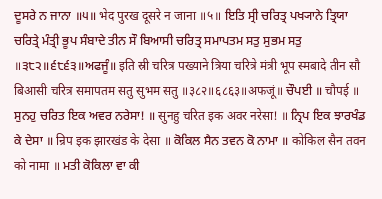ਦੂਸਰੇ ਨ ਜਾਨਾ ॥੫॥ भेद पुरख दूसरे न जाना ॥५॥ ਇਤਿ ਸ੍ਰੀ ਚਰਿਤ੍ਰ ਪਖ੍ਯਾਨੇ ਤ੍ਰਿਯਾ ਚਰਿਤ੍ਰੇ ਮੰਤ੍ਰੀ ਭੂਪ ਸੰਬਾਦੇ ਤੀਨ ਸੌ ਬਿਆਸੀ ਚਰਿਤ੍ਰ ਸਮਾਪਤਮ ਸਤੁ ਸੁਭਮ ਸਤੁ ॥੩੮੨॥੬੮੬੩॥ਅਫਜੂੰ॥ इति स्री चरित्र पख्याने त्रिया चरित्रे मंत्री भूप स्मबादे तीन सौ बिआसी चरित्र समापतम सतु सुभम सतु ॥३८२॥६८६३॥अफजूं॥ ਚੌਪਈ ॥ चौपई ॥ ਸੁਨਹੁ ਚਰਿਤ ਇਕ ਅਵਰ ਨਰੇਸਾ! ॥ सुनहु चरित इक अवर नरेसा! ॥ ਨ੍ਰਿਪ ਇਕ ਝਾਰਖੰਡ ਕੇ ਦੇਸਾ ॥ न्रिप इक झारखंड के देसा ॥ ਕੋਕਿਲ ਸੈਨ ਤਵਨ ਕੋ ਨਾਮਾ ॥ कोकिल सैन तवन को नामा ॥ ਮਤੀ ਕੋਕਿਲਾ ਵਾ ਕੀ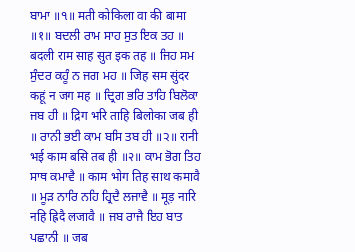ਬਾਮਾ ॥੧॥ मती कोकिला वा की बामा ॥१॥ ਬਦਲੀ ਰਾਮ ਸਾਹ ਸੁਤ ਇਕ ਤਹ ॥ बदली राम साह सुत इक तह ॥ ਜਿਹ ਸਮ ਸੁੰਦਰ ਕਹੂੰ ਨ ਜਗ ਮਹ ॥ जिह सम सुंदर कहूं न जग मह ॥ ਦ੍ਰਿਗ ਭਰਿ ਤਾਹਿ ਬਿਲੋਕਾ ਜਬ ਹੀ ॥ द्रिग भरि ताहि बिलोका जब ही ॥ ਰਾਨੀ ਭਈ ਕਾਮ ਬਸਿ ਤਬ ਹੀ ॥੨॥ रानी भई काम बसि तब ही ॥२॥ ਕਾਮ ਭੋਗ ਤਿਹ ਸਾਥ ਕਮਾਵੈ ॥ काम भोग तिह साथ कमावै ॥ ਮੂੜ ਨਾਰਿ ਨਹਿ ਹ੍ਰਿਦੈ ਲਜਾਵੈ ॥ मूड़ नारि नहि ह्रिदै लजावै ॥ ਜਬ ਰਾਜੈ ਇਹ ਬਾਤ ਪਛਾਨੀ ॥ जब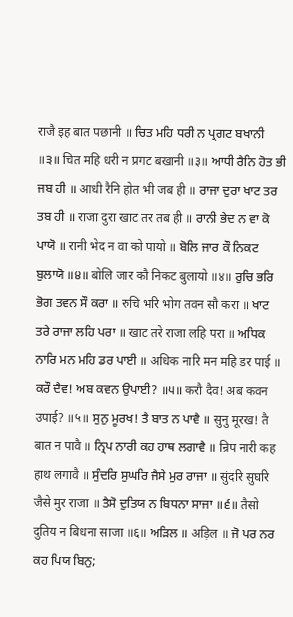राजै इह बात पछानी ॥ ਚਿਤ ਮਹਿ ਧਰੀ ਨ ਪ੍ਰਗਟ ਬਖਾਨੀ ॥੩॥ चित महि धरी न प्रगट बखानी ॥३॥ ਆਧੀ ਰੈਨਿ ਹੋਤ ਭੀ ਜਬ ਹੀ ॥ आधी रैनि होत भी जब ही ॥ ਰਾਜਾ ਦੁਰਾ ਖਾਟ ਤਰ ਤਬ ਹੀ ॥ राजा दुरा खाट तर तब ही ॥ ਰਾਨੀ ਭੇਦ ਨ ਵਾ ਕੋ ਪਾਯੋ ॥ रानी भेद न वा को पायो ॥ ਬੋਲਿ ਜਾਰ ਕੌ ਨਿਕਟ ਬੁਲਾਯੋ ॥੪॥ बोलि जार कौ निकट बुलायो ॥४॥ ਰੁਚਿ ਭਰਿ ਭੋਗ ਤਵਨ ਸੌ ਕਰਾ ॥ रुचि भरि भोग तवन सौ करा ॥ ਖਾਟ ਤਰੇ ਰਾਜਾ ਲਹਿ ਪਰਾ ॥ खाट तरे राजा लहि परा ॥ ਅਧਿਕ ਨਾਰਿ ਮਨ ਮਹਿ ਡਰ ਪਾਈ ॥ अधिक नारि मन महि डर पाई ॥ ਕਰੌ ਦੈਵ! ਅਬ ਕਵਨ ਉਪਾਈ? ॥੫॥ करौ दैव! अब कवन उपाई? ॥५॥ ਸੁਨੁ ਮੂਰਖ! ਤੈ ਬਾਤ ਨ ਪਾਵੈ ॥ सुनु मूरख! तै बात न पावै ॥ ਨ੍ਰਿਪ ਨਾਰੀ ਕਹ ਹਾਥ ਲਗਾਵੈ ॥ न्रिप नारी कह हाथ लगावै ॥ ਸੁੰਦਰਿ ਸੁਘਰਿ ਜੈਸੇ ਮੁਰ ਰਾਜਾ ॥ सुंदरि सुघरि जैसे मुर राजा ॥ ਤੈਸੋ ਦੁਤਿਯ ਨ ਬਿਧਨਾ ਸਾਜਾ ॥੬॥ तैसो दुतिय न बिधना साजा ॥६॥ ਅੜਿਲ ॥ अड़िल ॥ ਜੋ ਪਰ ਨਰ ਕਹ ਪਿਯ ਬਿਨੁ;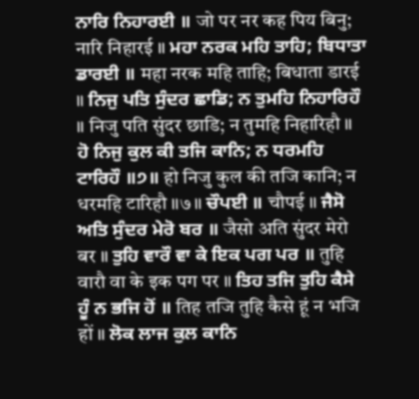ਨਾਰਿ ਨਿਹਾਰਈ ॥ जो पर नर कह पिय बिनु; नारि निहारई ॥ ਮਹਾ ਨਰਕ ਮਹਿ ਤਾਹਿ; ਬਿਧਾਤਾ ਡਾਰਈ ॥ महा नरक महि ताहि; बिधाता डारई ॥ ਨਿਜੁ ਪਤਿ ਸੁੰਦਰ ਛਾਡਿ; ਨ ਤੁਮਹਿ ਨਿਹਾਰਿਹੌ ॥ निजु पति सुंदर छाडि; न तुमहि निहारिहौ ॥ ਹੋ ਨਿਜੁ ਕੁਲ ਕੀ ਤਜਿ ਕਾਨਿ; ਨ ਧਰਮਹਿ ਟਾਰਿਹੌ ॥੭॥ हो निजु कुल की तजि कानि; न धरमहि टारिहौ ॥७॥ ਚੌਪਈ ॥ चौपई ॥ ਜੈਸੋ ਅਤਿ ਸੁੰਦਰ ਮੇਰੋ ਬਰ ॥ जैसो अति सुंदर मेरो बर ॥ ਤੁਹਿ ਵਾਰੌ ਵਾ ਕੇ ਇਕ ਪਗ ਪਰ ॥ तुहि वारौ वा के इक पग पर ॥ ਤਿਹ ਤਜਿ ਤੁਹਿ ਕੈਸੇ ਹੂੰ ਨ ਭਜਿ ਹੋਂ ॥ तिह तजि तुहि कैसे हूं न भजि हों ॥ ਲੋਕ ਲਾਜ ਕੁਲ ਕਾਨਿ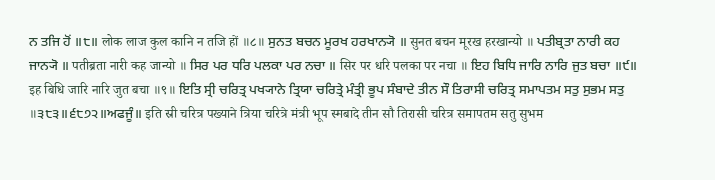ਨ ਤਜਿ ਹੋਂ ॥੮॥ लोक लाज कुल कानि न तजि हों ॥८॥ ਸੁਨਤ ਬਚਨ ਮੂਰਖ ਹਰਖਾਨ੍ਯੋ ॥ सुनत बचन मूरख हरखान्यो ॥ ਪਤੀਬ੍ਰਤਾ ਨਾਰੀ ਕਹ ਜਾਨ੍ਯੋ ॥ पतीब्रता नारी कह जान्यो ॥ ਸਿਰ ਪਰ ਧਰਿ ਪਲਕਾ ਪਰ ਨਚਾ ॥ सिर पर धरि पलका पर नचा ॥ ਇਹ ਬਿਧਿ ਜਾਰਿ ਨਾਰਿ ਜੁਤ ਬਚਾ ॥੯॥ इह बिधि जारि नारि जुत बचा ॥९॥ ਇਤਿ ਸ੍ਰੀ ਚਰਿਤ੍ਰ ਪਖ੍ਯਾਨੇ ਤ੍ਰਿਯਾ ਚਰਿਤ੍ਰੇ ਮੰਤ੍ਰੀ ਭੂਪ ਸੰਬਾਦੇ ਤੀਨ ਸੌ ਤਿਰਾਸੀ ਚਰਿਤ੍ਰ ਸਮਾਪਤਮ ਸਤੁ ਸੁਭਮ ਸਤੁ ॥੩੮੩॥੬੮੭੨॥ਅਫਜੂੰ॥ इति स्री चरित्र पख्याने त्रिया चरित्रे मंत्री भूप स्मबादे तीन सौ तिरासी चरित्र समापतम सतु सुभम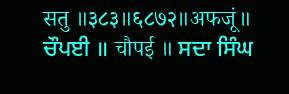सतु ॥३८३॥६८७२॥अफजूं॥ ਚੌਪਈ ॥ चौपई ॥ ਸਦਾ ਸਿੰਘ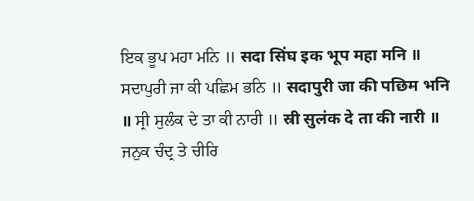ਇਕ ਭੂਪ ਮਹਾ ਮਨਿ ॥ सदा सिंघ इक भूप महा मनि ॥ ਸਦਾਪੁਰੀ ਜਾ ਕੀ ਪਛਿਮ ਭਨਿ ॥ सदापुरी जा की पछिम भनि ॥ ਸ੍ਰੀ ਸੁਲੰਕ ਦੇ ਤਾ ਕੀ ਨਾਰੀ ॥ स्री सुलंक दे ता की नारी ॥ ਜਨੁਕ ਚੰਦ੍ਰ ਤੇ ਚੀਰਿ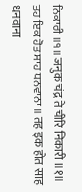ਨਿਕਾਰੀ ॥੧॥ जनुक चंद्र ते चीरि निकारी ॥१॥ ਤਹ ਇਕ ਹੋਤ ਸਾਹ ਧਨਵਾਨਾ ॥ तह इक होत साह धनवाना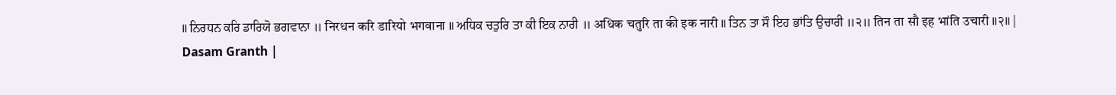॥ ਨਿਰਧਨ ਕਰਿ ਡਾਰਿਯੋ ਭਗਵਾਨਾ ॥ निरधन करि डारियो भगवाना ॥ ਅਧਿਕ ਚਤੁਰਿ ਤਾ ਕੀ ਇਕ ਨਾਰੀ ॥ अधिक चतुरि ता की इक नारी ॥ ਤਿਨ ਤਾ ਸੌ ਇਹ ਭਾਂਤਿ ਉਚਾਰੀ ॥੨॥ तिन ता सौ इह भांति उचारी ॥२॥ |
Dasam Granth |